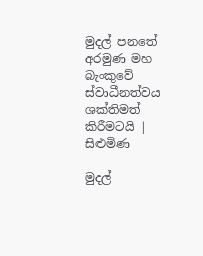මුදල් පනතේ අරමුණ මහ බැංකුවේ ස්වාධීනත්වය ශක්තිමත් කිරීමටයි | සිළුමිණ

මුදල්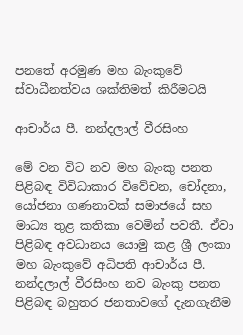පනතේ අරමුණ මහ බැංකුවේ ස්වාධීනත්වය ශක්තිමත් කිරීමටයි

ආචාර්ය පී. නන්දලාල් වීරසිංහ

මේ වන විට නව මහ බැංකු පනත පිළිබඳ විවිධාකාර විවේචන, චෝදනා, යෝජනා ගණනාවක් සමාජයේ සහ මාධ්‍ය තුළ කතිකා වෙමින් පවතී. ඒවා පිළිබඳ අවධානය යොමු කළ ශ්‍රී ලංකා මහ බැංකුවේ අධිපති ආචාර්ය පී. නන්දලාල් වීරසිංහ නව බැංකු පනත පිළිබඳ බහුතර ජනතාවගේ දැනගැනීම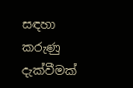සඳහා කරුණු දැක්වීමක්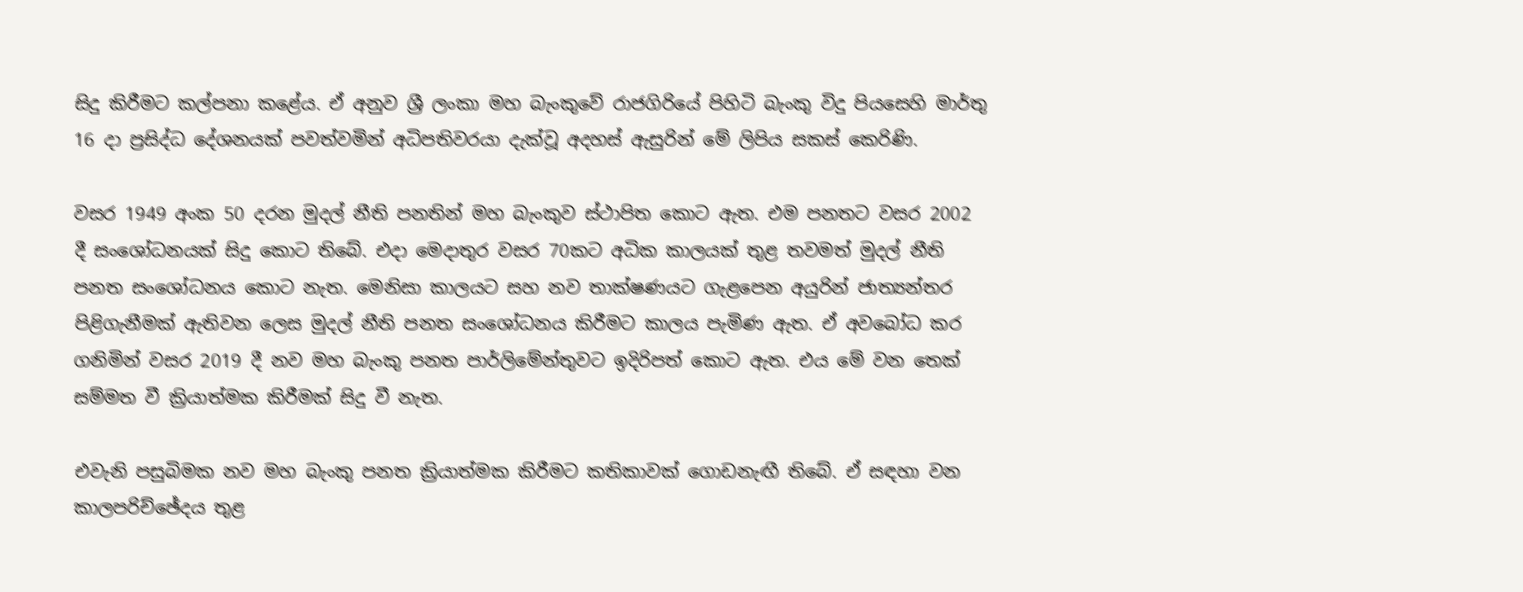සිදු කිරීමට කල්පනා කළේය. ඒ අනුව ශ්‍රී ලංකා මහ බැංකුවේ රාජගිරියේ පිහිටි බැංකු විදු පියසෙහි මාර්තු 16 දා ප්‍රසිද්ධ දේශනයක් පවත්වමින් අධිපතිවරයා දැක්වූ අදහස් ඇසුරින් මේ ලිපිය සකස් කෙරිණි.

වසර 1949 අංක 50 දරන මුදල් නීති පනතින් මහ බැංකුව ස්ථාපිත කොට ඇත. එම පනතට වසර 2002 දී සංශෝධනයක් සිදු කොට තිබේ. එදා මෙදාතුර වසර 70කට අධික කාලයක් තුළ තවමත් මුදල් නීති පනත සංශෝධනය කොට නැත. මෙනිසා කාලයට සහ නව තාක්ෂණයට ගැළපෙන අයුරින් ජාත්‍යන්තර පිළිගැනීමක් ඇතිවන ලෙස මුදල් නීති පනත සංශෝධනය කිරීමට කාලය පැමිණ ඇත. ඒ අවබෝධ කර ගනිමින් වසර 2019 දී නව මහ බැංකු පනත පාර්ලිමේන්තුවට ඉදිරිපත් කොට ඇත. එය මේ වන තෙක් සම්මත වී ක්‍රියාත්මක කිරීමක් සිදු වී නැත.

එවැනි පසුබිමක නව මහ බැංකු පනත ක්‍රියාත්මක කිරීමට කතිකාවක් ගොඩනැඟී තිබේ. ඒ සඳහා වන කාලපරිච්ඡේදය තුළ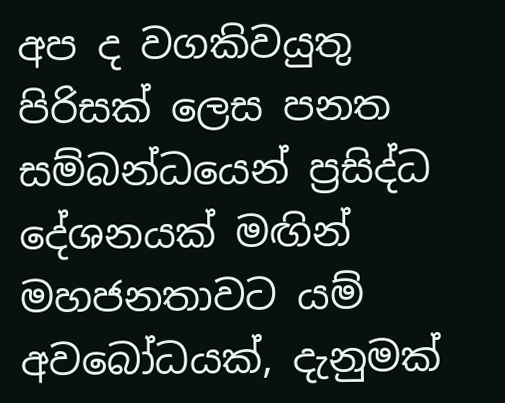අප ද වගකිවයුතු පිරිසක් ලෙස පනත සම්බන්ධයෙන් ප්‍රසිද්ධ දේශනයක් මඟින් මහජනතාවට යම් අවබෝධයක්, දැනුමක්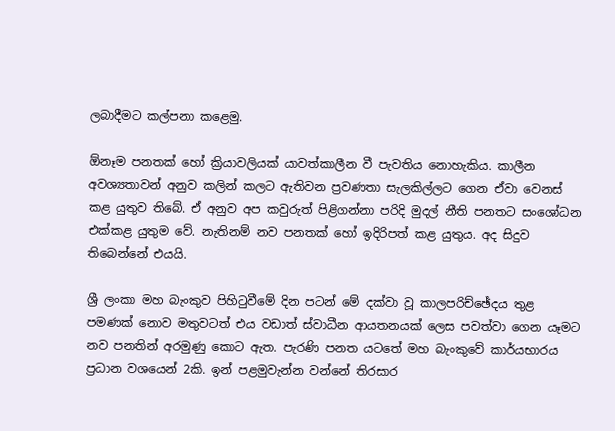ලබාදීමට කල්පනා කළෙමු.

ඕනෑම පනතක් හෝ ක්‍රියාවලියක් යාවත්කාලීන වී පැවතිය නොහැකිය. කාලීන අවශ්‍යතාවන් අනුව කලින් කලට ඇතිවන ප්‍රවණතා සැලකිල්ලට ගෙන ඒවා වෙනස් කළ යුතුව තිබේ. ඒ අනුව අප කවුරුත් පිළිගන්නා පරිදි මුදල් නීති පනතට සංශෝධන එක්කළ යුතුම වේ. නැතිනම් නව පනතක් හෝ ඉදිරිපත් කළ යුතුය. අද සිදුව තිබෙන්නේ එයයි.

ශ්‍රී ලංකා මහ බැංකුව පිහිටුවීමේ දින පටන් මේ දක්වා වූ කාලපරිච්ඡේදය තුළ පමණක් නොව මතුවටත් එය වඩාත් ස්වාධීන ආයතනයක් ලෙස පවත්වා ගෙන යෑමට නව පනතින් අරමුණු කොට ඇත. පැරණි පනත යටතේ මහ බැංකුවේ කාර්යභාරය ප්‍රධාන වශයෙන් 2කි. ඉන් පළමුවැන්න වන්නේ තිරසාර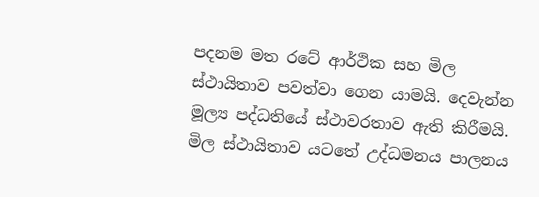පදනම මත රටේ ආර්ථික සහ මිල ස්ථායිතාව පවත්වා ගෙන යාමයි. දෙවැන්න මූල්‍ය පද්ධතියේ ස්ථාවරතාව ඇති කිරීමයි. මිල ස්ථායිතාව යටතේ උද්ධමනය පාලනය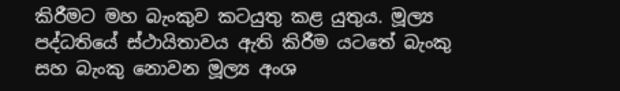කිරීමට මහ බැංකුව කටයුතු කළ යුතුය. මූල්‍ය පද්ධතියේ ස්ථායිතාවය ඇති කිරීම යටතේ බැංකු සහ බැංකු නොවන මූල්‍ය අංශ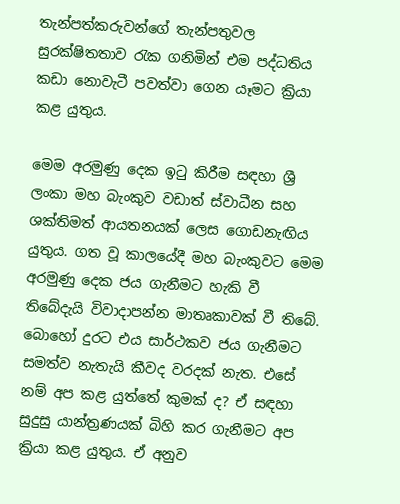තැන්පත්කරුවන්ගේ තැන්පතුවල සුරක්ෂිතතාව රැක ගනිමින් එම පද්ධතිය කඩා නොවැටී පවත්වා ගෙන යෑමට ක්‍රියා කළ යුතුය.

මෙම අරමුණු දෙක ඉටු කිරීම සඳහා ශ්‍රී ලංකා මහ බැංකුව වඩාත් ස්වාධීන සහ ශක්තිමත් ආයතනයක් ලෙස ගොඩනැඟිය යුතුය. ගත වූ කාලයේදී මහ බැංකුවට මෙම අරමුණු දෙක ජය ගැනීමට හැකි වී තිබේදැයි විවාදාපන්න මාතෘකාවක් වී තිබේ. බොහෝ දුරට එය සාර්ථකව ජය ගැනීමට සමත්ව නැතැයි කීවද වරදක් නැත. එසේ නම් අප කළ යුත්තේ කුමක් ද? ඒ සඳහා සුදුසු යාන්ත්‍රණයක් බිහි කර ගැනීමට අප ක්‍රියා කළ යුතුය. ඒ අනුව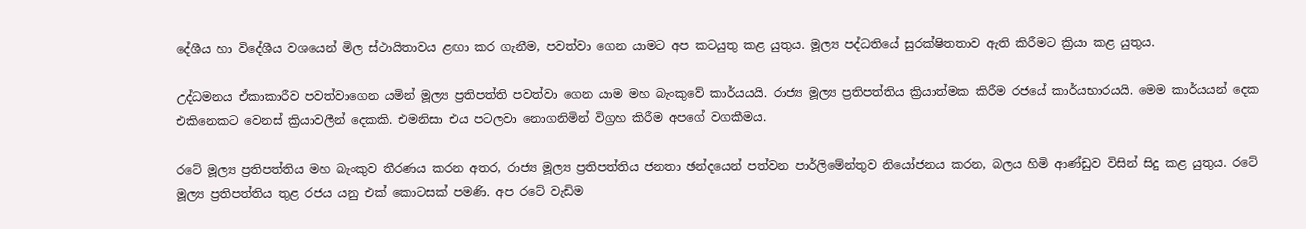දේශීය හා විදේශීය වශයෙන් මිල ස්ථායිතාවය ළඟා කර ගැනීම, පවත්වා ගෙන යාමට අප කටයුතු කළ යුතුය. මූල්‍ය පද්ධතියේ සුරක්ෂිතතාව ඇති කිරීමට ක්‍රියා කළ යුතුය.

උද්ධමනය ඒකාකාරීව පවත්වාගෙන යමින් මූල්‍ය ප්‍රතිපත්ති පවත්වා ගෙන යාම මහ බැංකුවේ කාර්යයයි. රාජ්‍ය මූල්‍ය ප්‍රතිපත්තිය ක්‍රියාත්මක කිරීම රජයේ කාර්යභාරයයි. මෙම කාර්යයන් දෙක එකිනෙකට වෙනස් ක්‍රියාවලීන් දෙකකි. එමනිසා එය පටලවා නොගනිමින් විග්‍රහ කිරීම අපගේ වගකීමය.

රටේ මූල්‍ය ප්‍රතිපත්තිය මහ බැංකුව තීරණය කරන අතර, රාජ්‍ය මූල්‍ය ප්‍රතිපත්තිය ජනතා ඡන්දයෙන් පත්වන පාර්ලිමේන්තුව නියෝජනය කරන, බලය හිමි ආණ්ඩුව විසින් සිදු කළ යුතුය. රටේ මූල්‍ය ප්‍රතිපත්තිය තුළ රජය යනු එක් කොටසක් පමණි. අප රටේ වැඩිම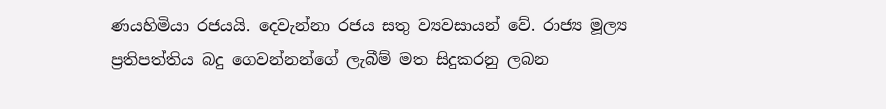ණයහිමියා රජයයි. දෙවැන්නා රජය සතු ව්‍යවසායන් වේ. රාජ්‍ය මූල්‍ය ප්‍රතිපත්තිය බදු ගෙවන්නන්ගේ ලැබීම් මත සිදුකරනු ලබන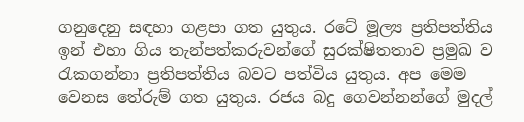ගනුදෙනු සඳහා ගළපා ගත යුතුය. රටේ මූල්‍ය ප්‍රතිපත්තිය ඉන් එහා ගිය තැන්පත්කරුවන්ගේ සුරක්ෂිතතාව ප්‍රමුඛ ව රැකගන්නා ප්‍රතිපත්තිය බවට පත්විය යුතුය. අප මෙම වෙනස තේරුම් ගත යුතුය. රජය බදු ගෙවන්නන්ගේ මුදල්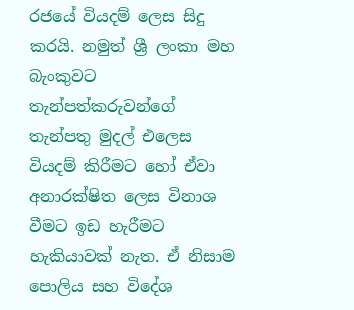රජයේ වියදම් ලෙස සිදු කරයි. නමුත් ශ්‍රී ලංකා මහ බැංකුවට තැන්පත්කරුවන්ගේ තැන්පතු මුදල් එලෙස වියදම් කිරීමට හෝ ඒවා අනාරක්ෂිත ලෙස විනාශ වීමට ඉඩ හැරීමට හැකියාවක් නැත. ඒ නිසාම පොලිය සහ විදේශ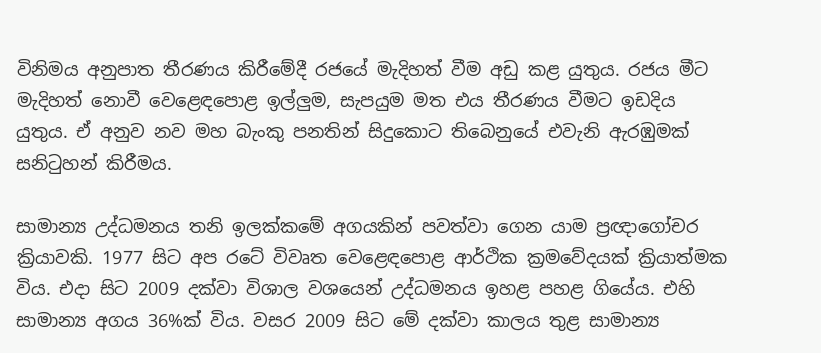විනිමය අනුපාත තීරණය කිරීමේදී රජයේ මැදිහත් වීම අඩු කළ යුතුය. රජය මීට මැදිහත් නොවී වෙළෙඳපොළ ඉල්ලුම, සැපයුම මත එය තීරණය වීමට ඉඩදිය යුතුය. ඒ අනුව නව මහ බැංකු පනතින් සිදුකොට තිබෙනුයේ එවැනි ඇරඹුමක් සනිටුහන් කිරීමය.

සාමාන්‍ය උද්ධමනය තනි ඉලක්කමේ අගයකින් පවත්වා ගෙන යාම ප්‍රඥාගෝචර ක්‍රියාවකි. 1977 සිට අප රටේ විවෘත වෙළෙඳපොළ ආර්ථික ක්‍රමවේදයක් ක්‍රියාත්මක විය. එදා සිට 2009 දක්වා විශාල වශයෙන් උද්ධමනය ඉහළ පහළ ගියේය. එහි සාමාන්‍ය අගය 36%ක් විය. වසර 2009 සිට මේ දක්වා කාලය තුළ සාමාන්‍ය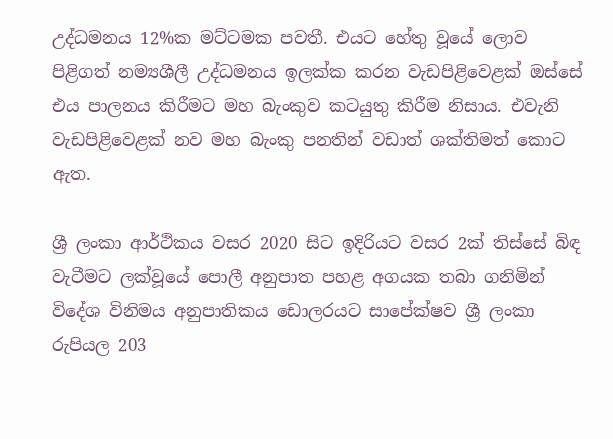උද්ධමනය 12%ක මට්ටමක පවතී. එයට හේතු වූයේ ලොව පිළිගත් නම්‍යශීලී උද්ධමනය ඉලක්ක කරන වැඩපිළිවෙළක් ඔස්සේ එය පාලනය කිරීමට මහ බැංකුව කටයුතු කිරීම නිසාය. එවැනි වැඩපිළිවෙළක් නව මහ බැංකු පනතින් වඩාත් ශක්තිමත් කොට ඇත.

ශ්‍රී ලංකා ආර්ථිකය වසර 2020 සිට ඉදිරියට වසර 2ක් තිස්සේ බිඳ වැටීමට ලක්වූයේ පොලී අනුපාත පහළ අගයක තබා ගනිමින් විදේශ විනිමය අනුපාතිකය ඩොලරයට සාපේක්ෂව ශ්‍රී ලංකා රුපියල 203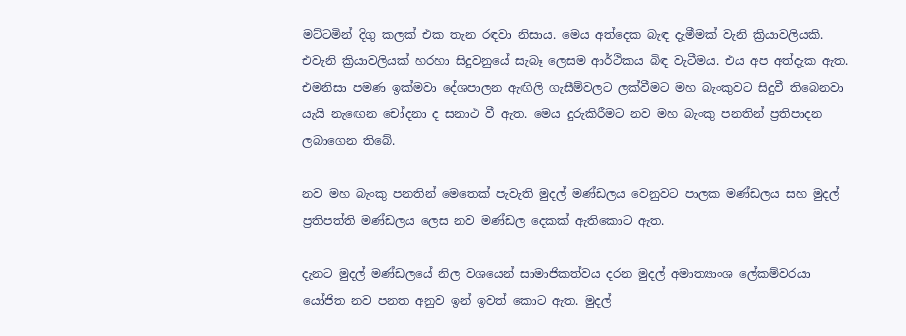මට්ටමින් දිගු කලක් එක තැන රඳවා නිසාය. මෙය අත්දෙක බැඳ දැමීමක් වැනි ක්‍රියාවලියකි. එවැනි ක්‍රියාවලියක් හරහා සිදුවනුයේ සැබෑ ලෙසම ආර්ථිකය බිඳ වැටීමය. එය අප අත්දැක ඇත. එමනිසා පමණ ඉක්මවා දේශපාලන ඇඟිලි ගැසීම්වලට ලක්වීමට මහ බැංකුවට සිදුවී තිබෙනවා යැයි නැඟෙන චෝදනා ද සනාථ වී ඇත. මෙය දුරුකිරීමට නව මහ බැංකු පනතින් ප්‍රතිපාදන ලබාගෙන තිබේ.

නව මහ බැංකු පනතින් මෙතෙක් පැවැති මුදල් මණ්ඩලය වෙනුවට පාලක මණ්ඩලය සහ මුදල් ප්‍රතිපත්ති මණ්ඩලය ලෙස නව මණ්ඩල දෙකක් ඇතිකොට ඇත.

දැනට මුදල් මණ්ඩලයේ නිල වශයෙන් සාමාජිකත්වය දරන මුදල් අමාත්‍යාංශ ලේකම්වරයා යෝජිත නව පනත අනුව ඉන් ඉවත් කොට ඇත. මුදල්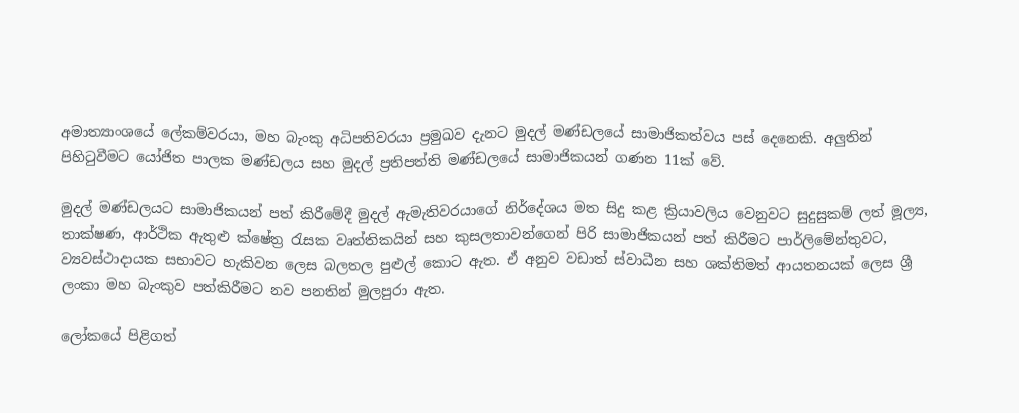අමාත්‍යාංශයේ ලේකම්වරයා, මහ බැංකු අධිපතිවරයා ප්‍රමුඛව දැනට මුදල් මණ්ඩලයේ සාමාජිකත්වය පස් දෙනෙකි. අලුතින් පිහිටුවීමට යෝජිත පාලක මණ්ඩලය සහ මුදල් ප්‍රතිපත්ති මණ්ඩලයේ සාමාජිකයන් ගණන 11ක් වේ.

මුදල් මණ්ඩලයට සාමාජිකයන් පත් කිරීමේදී මුදල් ඇමැතිවරයාගේ නිර්දේශය මත සිදු කළ ක්‍රියාවලිය වෙනුවට සුදුසුකම් ලත් මූල්‍ය‍, තාක්ෂණ, ආර්ථික ඇතුළු ක්ෂේත්‍ර රැසක වෘත්තිකයින් සහ කුසලතාවන්ගෙන් පිරි සාමාජිකයන් පත් කිරීමට පාර්ලිමේන්තුවට, ව්‍යවස්ථාදායක සභාවට හැකිවන ලෙස බලතල පුළුල් කොට ඇත. ඒ අනුව වඩාත් ස්වාධීන සහ ශක්තිමත් ආයතනයක් ලෙස ශ්‍රී ලංකා මහ බැංකුව පත්කිරීමට නව පනතින් මුලපුරා ඇත.

ලෝකයේ පිළිගත්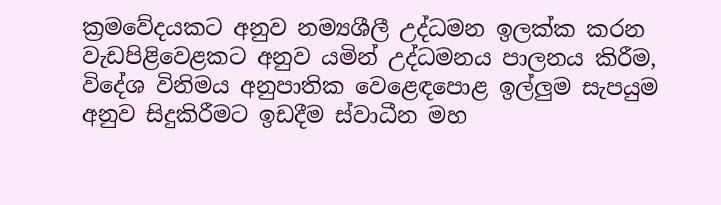ක්‍රමවේදයකට අනුව නම්‍යශීලී උද්ධමන ඉලක්ක කරන වැඩපිළිවෙළකට අනුව යමින් උද්ධමනය පාලනය කිරීම, විදේශ විනිමය අනුපාතික වෙළෙඳපොළ ඉල්ලුම සැපයුම අනුව සිදුකිරීමට ඉඩදීම ස්වාධීන මහ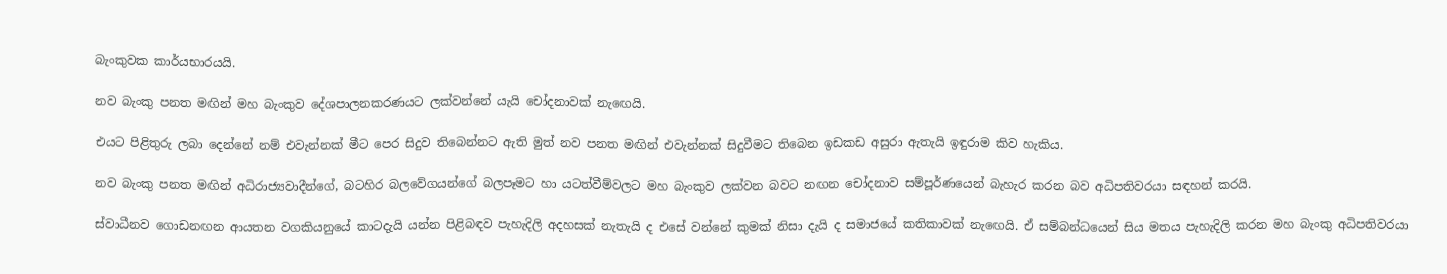බැංකුවක කාර්යභාරයයි.

නව බැංකු පනත මඟින් මහ බැංකුව දේශපාලනකරණයට ලක්වන්නේ යැයි චෝදනාවක් නැඟෙයි.

එයට පිළිතුරු ලබා දෙන්නේ නම් එවැන්නක් මීට පෙර සිදුව තිබෙන්නට ඇති මුත් නව පනත මඟින් එවැන්නක් සිදුවීමට තිබෙන ඉඩකඩ අසුරා ඇතැයි ඉඳුරාම කිව හැකිය.

නව බැංකු පනත මඟින් අධිරාජ්‍යවාදීන්ගේ, බටහිර බලවේගයන්ගේ බලපෑමට හා යටත්වීම්වලට මහ බැංකුව ලක්වන බවට නඟන චෝදනාව සම්පූර්ණයෙන් බැහැර කරන බව අධිපතිවරයා සඳහන් කරයි.

ස්වාධීනව ගොඩනඟන ආයතන වගකියනුයේ කාටදැයි යන්න පිළිබඳව පැහැදිලි අදහසක් නැතැයි ද එසේ වන්නේ කුමක් නිසා දැයි ද සමාජයේ කතිකාවක් නැඟෙයි. ඒ සම්බන්ධයෙන් සිය මතය පැහැදිලි කරන මහ බැංකු අධිපතිවරයා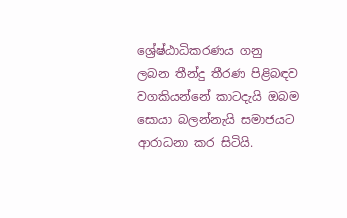ශ්‍රේෂ්ඨාධිකරණය ගනු ලබන තීන්දු තීරණ පිළිබඳව වගකියන්නේ කාටදැයි ඔබම සොයා බලන්නැයි සමාජයට ආරාධනා කර සිටියි.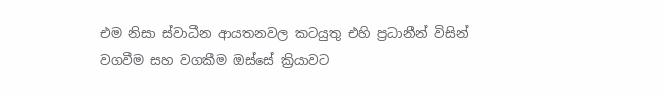එම නිසා ස්වාධීන ආයතනවල කටයුතු එහි ප්‍රධානීන් විසින් වගවීම සහ වගකීම ඔස්සේ ක්‍රියාවට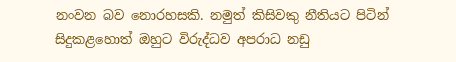නංවන බව නොරහසකි. නමුත් කිසිවකු නීතියට පිටින් සිදුකළහොත් ඔහුට විරුද්ධව අපරාධ නඩු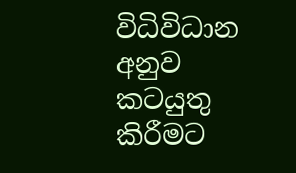විධිවිධාන අනුව කටයුතු කිරීමට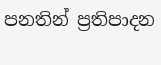පනතින් ප්‍රතිපාදන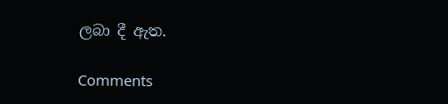ලබා දී ඇත.

Comments